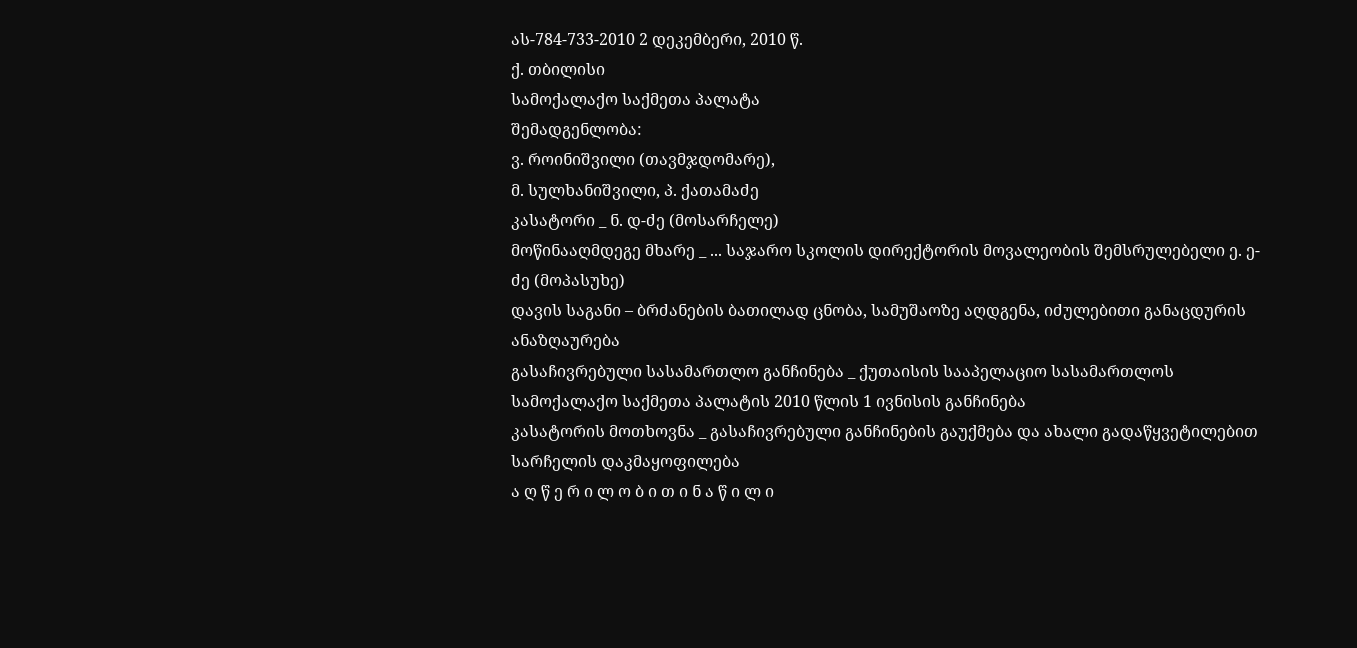ას-784-733-2010 2 დეკემბერი, 2010 წ.
ქ. თბილისი
სამოქალაქო საქმეთა პალატა
შემადგენლობა:
ვ. როინიშვილი (თავმჯდომარე),
მ. სულხანიშვილი, პ. ქათამაძე
კასატორი _ ნ. დ-ძე (მოსარჩელე)
მოწინააღმდეგე მხარე _ ... საჯარო სკოლის დირექტორის მოვალეობის შემსრულებელი ე. ე-ძე (მოპასუხე)
დავის საგანი – ბრძანების ბათილად ცნობა, სამუშაოზე აღდგენა, იძულებითი განაცდურის ანაზღაურება
გასაჩივრებული სასამართლო განჩინება _ ქუთაისის სააპელაციო სასამართლოს სამოქალაქო საქმეთა პალატის 2010 წლის 1 ივნისის განჩინება
კასატორის მოთხოვნა _ გასაჩივრებული განჩინების გაუქმება და ახალი გადაწყვეტილებით სარჩელის დაკმაყოფილება
ა ღ წ ე რ ი ლ ო ბ ი თ ი ნ ა წ ი ლ ი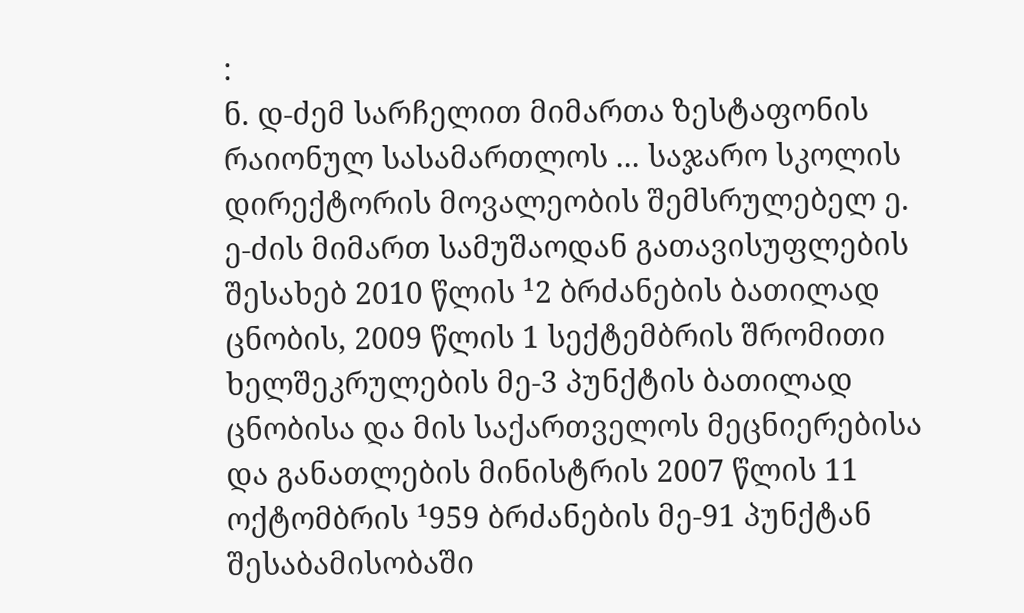:
ნ. დ-ძემ სარჩელით მიმართა ზესტაფონის რაიონულ სასამართლოს ... საჯარო სკოლის დირექტორის მოვალეობის შემსრულებელ ე. ე-ძის მიმართ სამუშაოდან გათავისუფლების შესახებ 2010 წლის ¹2 ბრძანების ბათილად ცნობის, 2009 წლის 1 სექტემბრის შრომითი ხელშეკრულების მე-3 პუნქტის ბათილად ცნობისა და მის საქართველოს მეცნიერებისა და განათლების მინისტრის 2007 წლის 11 ოქტომბრის ¹959 ბრძანების მე-91 პუნქტან შესაბამისობაში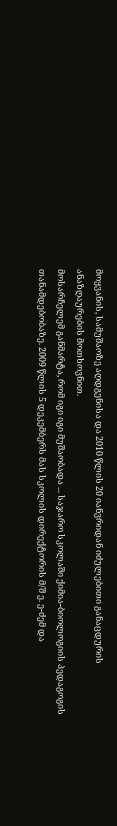მოყვანის, სამუშაოზე აღდგენისა და 2010 წლის 20 იანვრიდან იძულებითი განაცდურის ანაზღაურების მოთხოვნით.
მოსარჩელემ განმარტა, რომ იგი იგი მუშაობადა ... საჯარო სკოლაში ქიმია-ბიოლოგიის პედაგოგის თანამდებობაზე. 2009 წლის 5 დეკემბერს მას სკოლის დირექტორის მ/შ ე. ე-ძემ და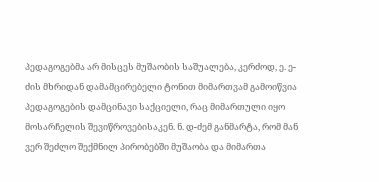პედაგოგებმა არ მისცეს მუშაობის საშუალება, კერძოდ, ე. ე-ძის მხრიდან დამამცირებელი ტონით მიმართვამ გამოიწვია პედაგოგების დამცინავი საქციელი, რაც მიმართული იყო მოსარჩელის შევიწროვებისაკენ. ნ. დ-ძემ განმარტა, რომ მან ვერ შეძლო შექმნილ პირობებში მუშაობა და მიმართა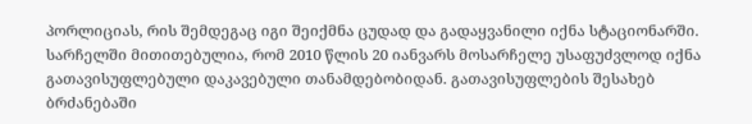პორლიციას, რის შემდეგაც იგი შეიქმნა ცუდად და გადაყვანილი იქნა სტაციონარში.
სარჩელში მითითებულია, რომ 2010 წლის 20 იანვარს მოსარჩელე უსაფუძვლოდ იქნა გათავისუფლებული დაკავებული თანამდებობიდან. გათავისუფლების შესახებ ბრძანებაში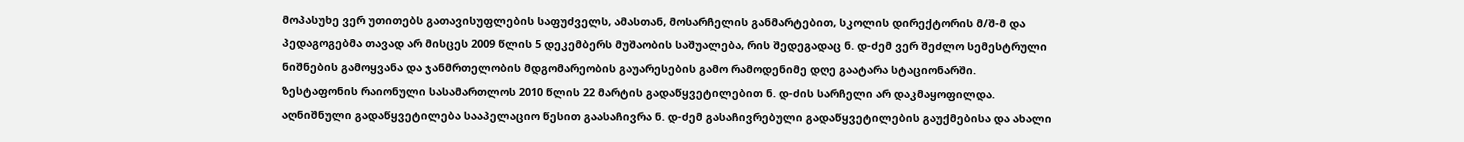მოპასუხე ვერ უთითებს გათავისუფლების საფუძველს, ამასთან, მოსარჩელის განმარტებით, სკოლის დირექტორის მ/შ-მ და პედაგოგებმა თავად არ მისცეს 2009 წლის 5 დეკემბერს მუშაობის საშუალება, რის შედეგადაც ნ. დ-ძემ ვერ შეძლო სემესტრული ნიშნების გამოყვანა და ჯანმრთელობის მდგომარეობის გაუარესების გამო რამოდენიმე დღე გაატარა სტაციონარში.
ზესტაფონის რაიონული სასამართლოს 2010 წლის 22 მარტის გადაწყვეტილებით ნ. დ-ძის სარჩელი არ დაკმაყოფილდა.
აღნიშნული გადაწყვეტილება სააპელაციო წესით გაასაჩივრა ნ. დ-ძემ გასაჩივრებული გადაწყვეტილების გაუქმებისა და ახალი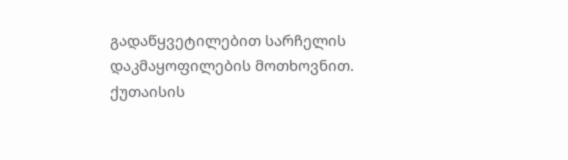გადაწყვეტილებით სარჩელის დაკმაყოფილების მოთხოვნით.
ქუთაისის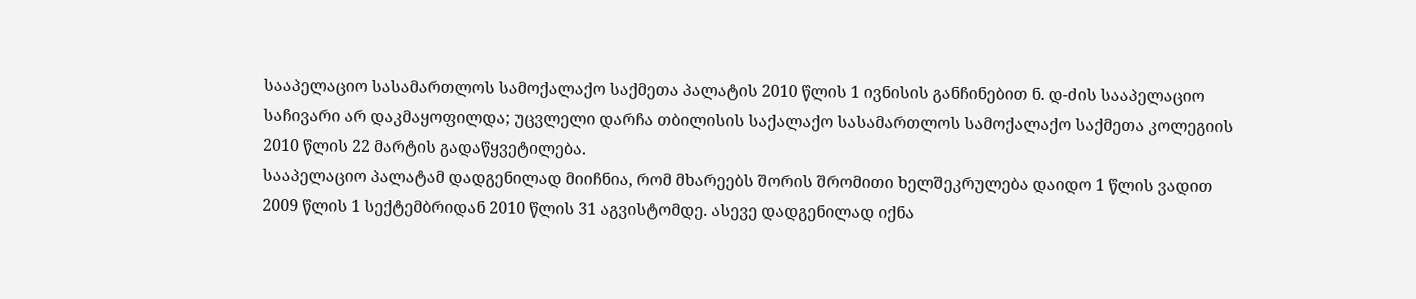სააპელაციო სასამართლოს სამოქალაქო საქმეთა პალატის 2010 წლის 1 ივნისის განჩინებით ნ. დ-ძის სააპელაციო საჩივარი არ დაკმაყოფილდა; უცვლელი დარჩა თბილისის საქალაქო სასამართლოს სამოქალაქო საქმეთა კოლეგიის 2010 წლის 22 მარტის გადაწყვეტილება.
სააპელაციო პალატამ დადგენილად მიიჩნია, რომ მხარეებს შორის შრომითი ხელშეკრულება დაიდო 1 წლის ვადით 2009 წლის 1 სექტემბრიდან 2010 წლის 31 აგვისტომდე. ასევე დადგენილად იქნა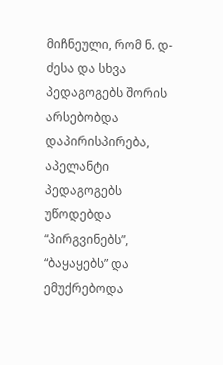მიჩნეული, რომ ნ. დ-ძესა და სხვა პედაგოგებს შორის არსებობდა დაპირისპირება, აპელანტი პედაგოგებს უწოდებდა “პირგვინებს”, “ბაყაყებს” და ემუქრებოდა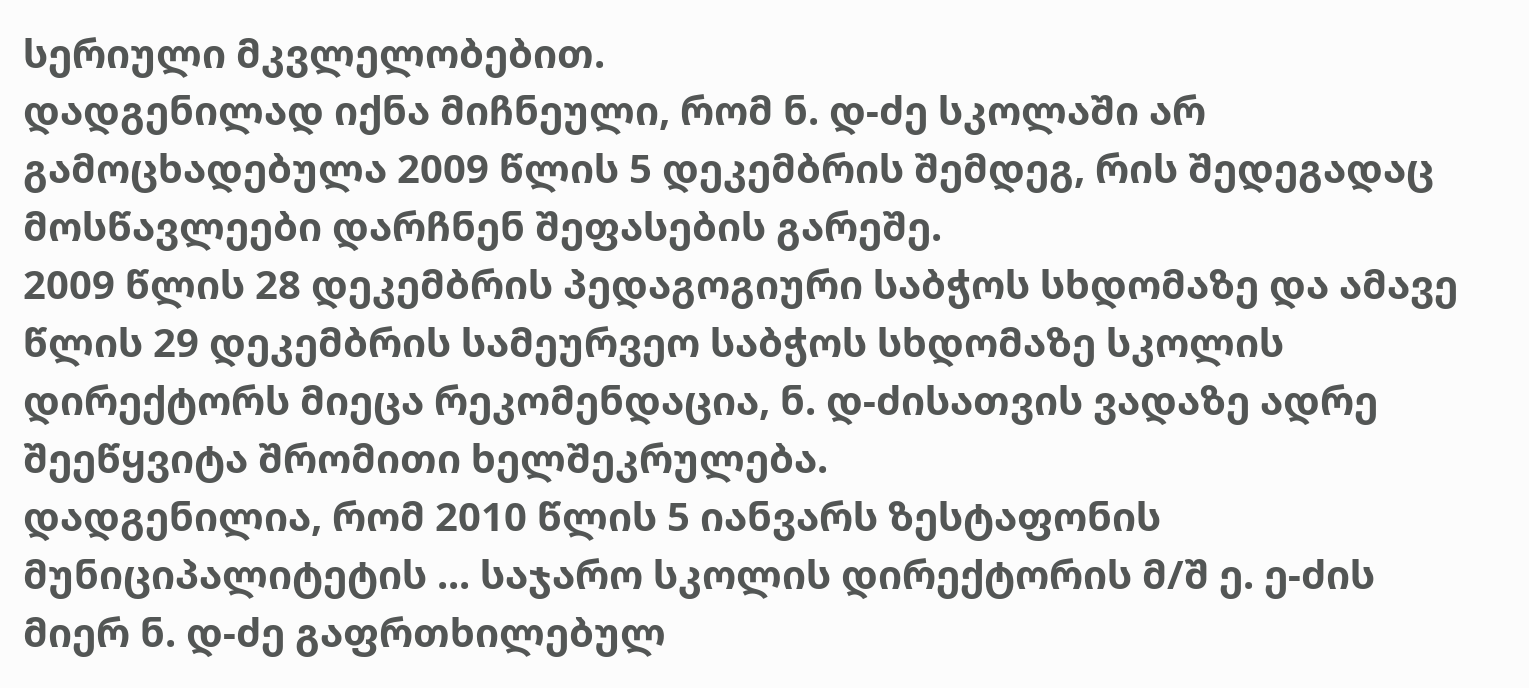სერიული მკვლელობებით.
დადგენილად იქნა მიჩნეული, რომ ნ. დ-ძე სკოლაში არ გამოცხადებულა 2009 წლის 5 დეკემბრის შემდეგ, რის შედეგადაც მოსწავლეები დარჩნენ შეფასების გარეშე.
2009 წლის 28 დეკემბრის პედაგოგიური საბჭოს სხდომაზე და ამავე წლის 29 დეკემბრის სამეურვეო საბჭოს სხდომაზე სკოლის დირექტორს მიეცა რეკომენდაცია, ნ. დ-ძისათვის ვადაზე ადრე შეეწყვიტა შრომითი ხელშეკრულება.
დადგენილია, რომ 2010 წლის 5 იანვარს ზესტაფონის მუნიციპალიტეტის ... საჯარო სკოლის დირექტორის მ/შ ე. ე-ძის მიერ ნ. დ-ძე გაფრთხილებულ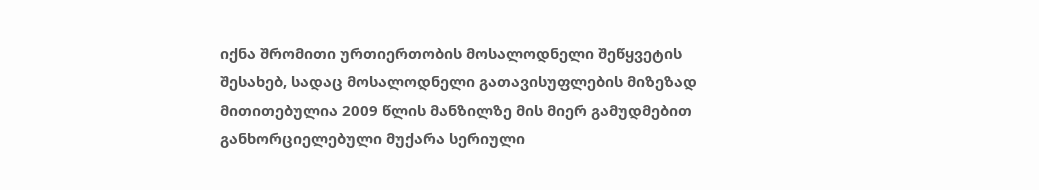იქნა შრომითი ურთიერთობის მოსალოდნელი შეწყვეტის შესახებ, სადაც მოსალოდნელი გათავისუფლების მიზეზად მითითებულია 2009 წლის მანზილზე მის მიერ გამუდმებით განხორციელებული მუქარა სერიული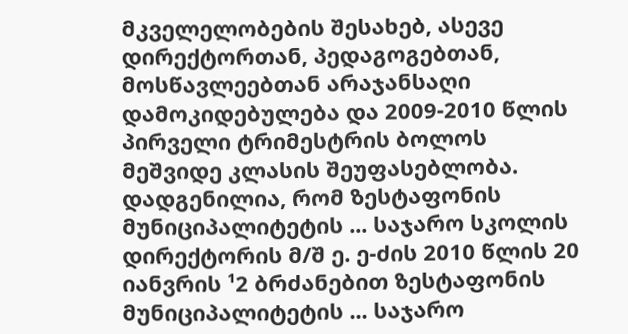მკველელობების შესახებ, ასევე დირექტორთან, პედაგოგებთან, მოსწავლეებთან არაჯანსაღი დამოკიდებულება და 2009-2010 წლის პირველი ტრიმესტრის ბოლოს მეშვიდე კლასის შეუფასებლობა.
დადგენილია, რომ ზესტაფონის მუნიციპალიტეტის ... საჯარო სკოლის დირექტორის მ/შ ე. ე-ძის 2010 წლის 20 იანვრის ¹2 ბრძანებით ზესტაფონის მუნიციპალიტეტის ... საჯარო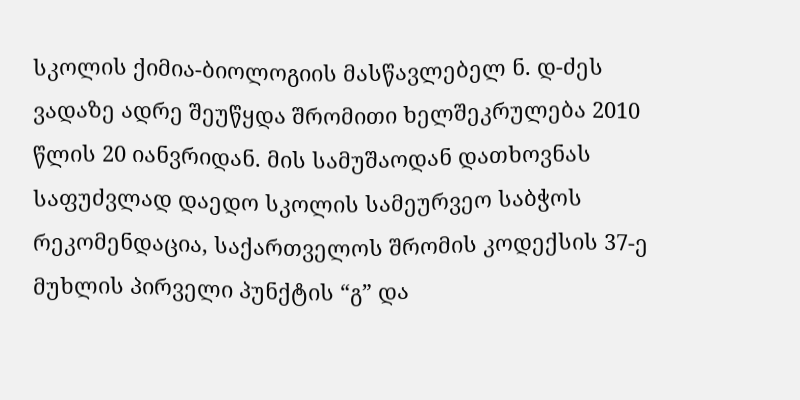სკოლის ქიმია-ბიოლოგიის მასწავლებელ ნ. დ-ძეს ვადაზე ადრე შეუწყდა შრომითი ხელშეკრულება 2010 წლის 20 იანვრიდან. მის სამუშაოდან დათხოვნას საფუძვლად დაედო სკოლის სამეურვეო საბჭოს რეკომენდაცია, საქართველოს შრომის კოდექსის 37-ე მუხლის პირველი პუნქტის “გ” და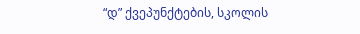“დ” ქვეპუნქტების, სკოლის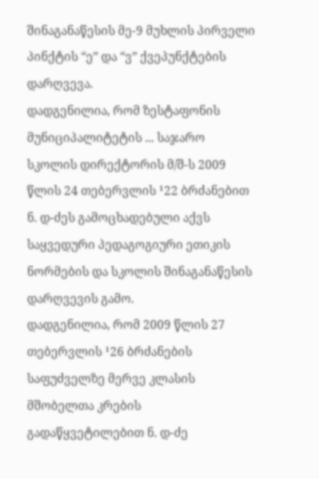შინაგანაწესის მე-9 მუხლის პირველი პინქტის “ე” და “ვ” ქვეპუნქტების დარღვევა.
დადგენილია, რომ ზესტაფონის მუნიციპალიტეტის ... საჯარო სკოლის დირექტორის მ/შ-ს 2009 წლის 24 თებერვლის ¹22 ბრძანებით ნ. დ-ძეს გამოცხადებული აქვს საყვედური პედაგოგიური ეთიკის ნორმების და სკოლის შინაგანაწესის დარღვევის გამო.
დადგენილია, რომ 2009 წლის 27 თებერვლის ¹26 ბრძანების საფუძველზე მერვე კლასის მშობელთა კრების გადაწყვეტილებით ნ. დ-ძე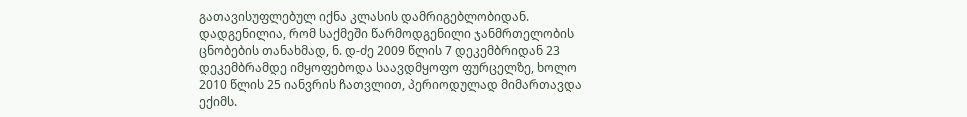გათავისუფლებულ იქნა კლასის დამრიგებლობიდან.
დადგენილია, რომ საქმეში წარმოდგენილი ჯანმრთელობის ცნობების თანახმად, ნ. დ-ძე 2009 წლის 7 დეკემბრიდან 23 დეკემბრამდე იმყოფებოდა საავდმყოფო ფურცელზე, ხოლო 2010 წლის 25 იანვრის ჩათვლით, პერიოდულად მიმართავდა ექიმს.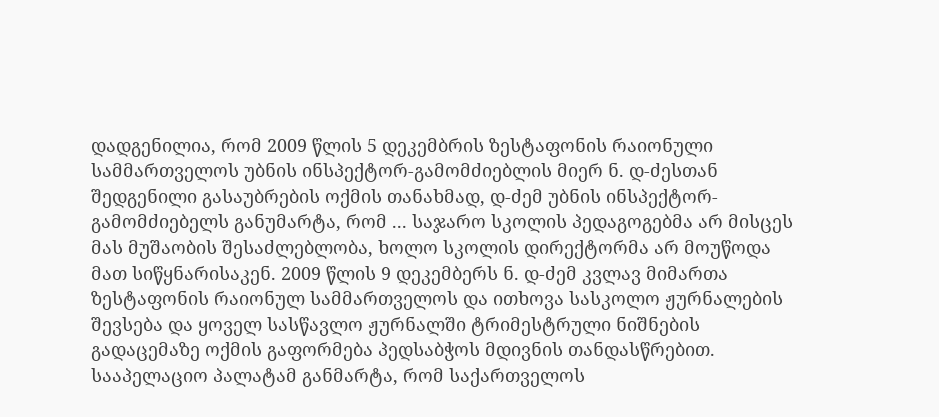დადგენილია, რომ 2009 წლის 5 დეკემბრის ზესტაფონის რაიონული სამმართველოს უბნის ინსპექტორ-გამომძიებლის მიერ ნ. დ-ძესთან შედგენილი გასაუბრების ოქმის თანახმად, დ-ძემ უბნის ინსპექტორ-გამომძიებელს განუმარტა, რომ ... საჯარო სკოლის პედაგოგებმა არ მისცეს მას მუშაობის შესაძლებლობა, ხოლო სკოლის დირექტორმა არ მოუწოდა მათ სიწყნარისაკენ. 2009 წლის 9 დეკემბერს ნ. დ-ძემ კვლავ მიმართა ზესტაფონის რაიონულ სამმართველოს და ითხოვა სასკოლო ჟურნალების შევსება და ყოველ სასწავლო ჟურნალში ტრიმესტრული ნიშნების გადაცემაზე ოქმის გაფორმება პედსაბჭოს მდივნის თანდასწრებით.
სააპელაციო პალატამ განმარტა, რომ საქართველოს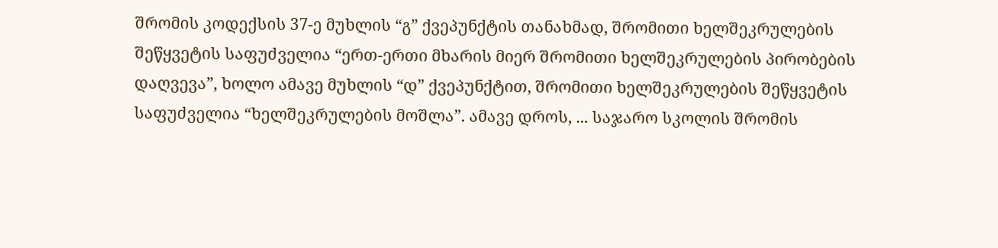შრომის კოდექსის 37-ე მუხლის “გ” ქვეპუნქტის თანახმად, შრომითი ხელშეკრულების შეწყვეტის საფუძველია “ერთ-ერთი მხარის მიერ შრომითი ხელშეკრულების პირობების დაღვევა”, ხოლო ამავე მუხლის “დ” ქვეპუნქტით, შრომითი ხელშეკრულების შეწყვეტის საფუძველია “ხელშეკრულების მოშლა”. ამავე დროს, ... საჯარო სკოლის შრომის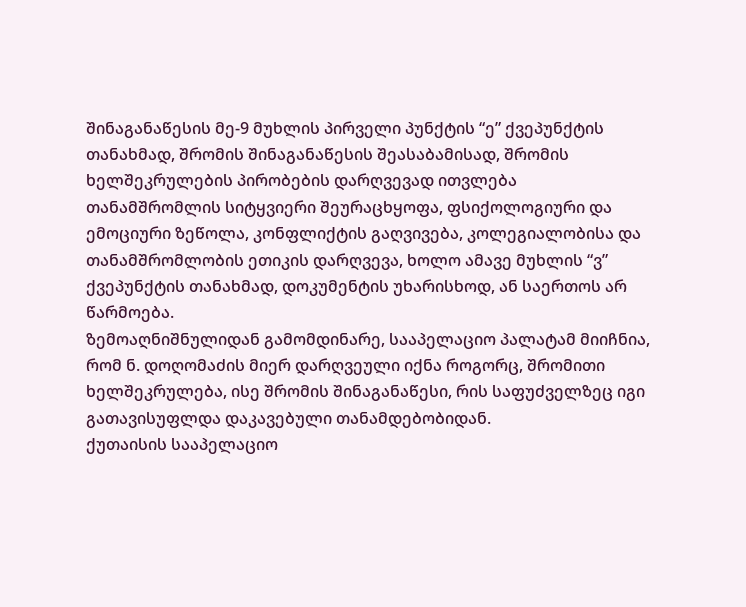შინაგანაწესის მე-9 მუხლის პირველი პუნქტის “ე” ქვეპუნქტის თანახმად, შრომის შინაგანაწესის შეასაბამისად, შრომის ხელშეკრულების პირობების დარღვევად ითვლება თანამშრომლის სიტყვიერი შეურაცხყოფა, ფსიქოლოგიური და ემოციური ზეწოლა, კონფლიქტის გაღვივება, კოლეგიალობისა და თანამშრომლობის ეთიკის დარღვევა, ხოლო ამავე მუხლის “ვ” ქვეპუნქტის თანახმად, დოკუმენტის უხარისხოდ, ან საერთოს არ წარმოება.
ზემოაღნიშნულიდან გამომდინარე, სააპელაციო პალატამ მიიჩნია, რომ ნ. დოღომაძის მიერ დარღვეული იქნა როგორც, შრომითი ხელშეკრულება, ისე შრომის შინაგანაწესი, რის საფუძველზეც იგი გათავისუფლდა დაკავებული თანამდებობიდან.
ქუთაისის სააპელაციო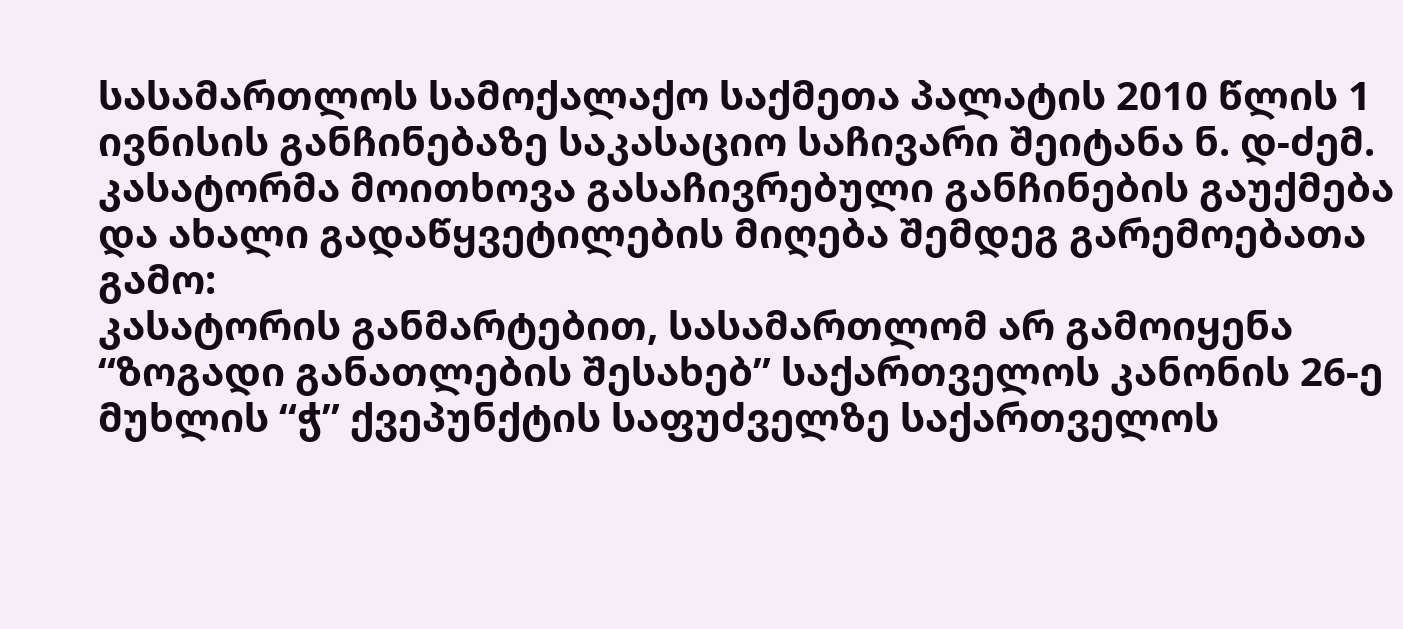სასამართლოს სამოქალაქო საქმეთა პალატის 2010 წლის 1 ივნისის განჩინებაზე საკასაციო საჩივარი შეიტანა ნ. დ-ძემ. კასატორმა მოითხოვა გასაჩივრებული განჩინების გაუქმება და ახალი გადაწყვეტილების მიღება შემდეგ გარემოებათა გამო:
კასატორის განმარტებით, სასამართლომ არ გამოიყენა “ზოგადი განათლების შესახებ” საქართველოს კანონის 26-ე მუხლის “ჭ” ქვეპუნქტის საფუძველზე საქართველოს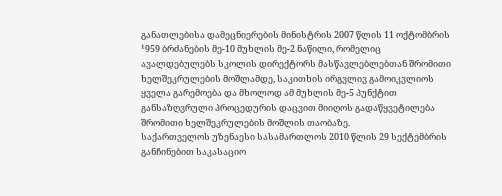განათლებისა დამეცნიერების მინისტრის 2007 წლის 11 ოქტომბრის ¹959 ბრძანების მე-10 მუხლის მე-2 ნაწილი, რომელიც ავალდებულებს სკოლის დირექტორს მასწავლებლებთან შრომითი ხელშეკრულების მოშლამდე, საკითხის ირგვლივ გამოიკვლიოს ყველა გარემოება და მხოლოდ ამ მუხლის მე-5 პუნქტით განსაზღვრული პროცედურის დაცვით მიიღოს გადაწყვეტილება შრომითი ხელშეკრულების მოშლის თაობაზე.
საქართველოს უზენაესი სასამართლოს 2010 წლის 29 სექტემბრის განჩინებით საკასაციო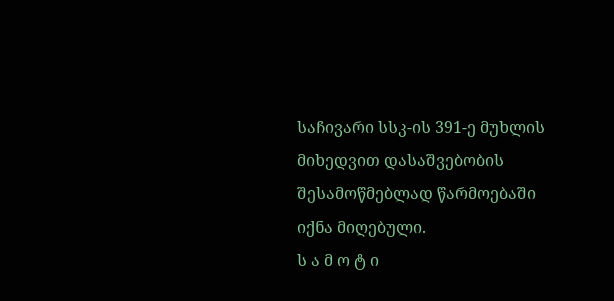საჩივარი სსკ-ის 391-ე მუხლის მიხედვით დასაშვებობის შესამოწმებლად წარმოებაში იქნა მიღებული.
ს ა მ ო ტ ი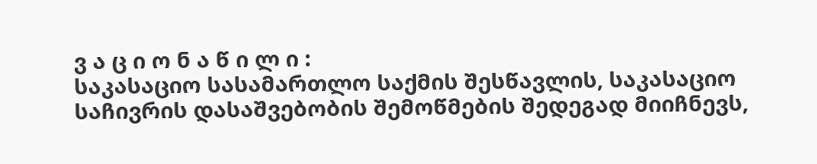ვ ა ც ი ო ნ ა წ ი ლ ი :
საკასაციო სასამართლო საქმის შესწავლის, საკასაციო საჩივრის დასაშვებობის შემოწმების შედეგად მიიჩნევს,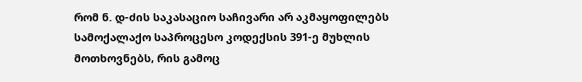რომ ნ. დ-ძის საკასაციო საჩივარი არ აკმაყოფილებს სამოქალაქო საპროცესო კოდექსის 391-ე მუხლის მოთხოვნებს, რის გამოც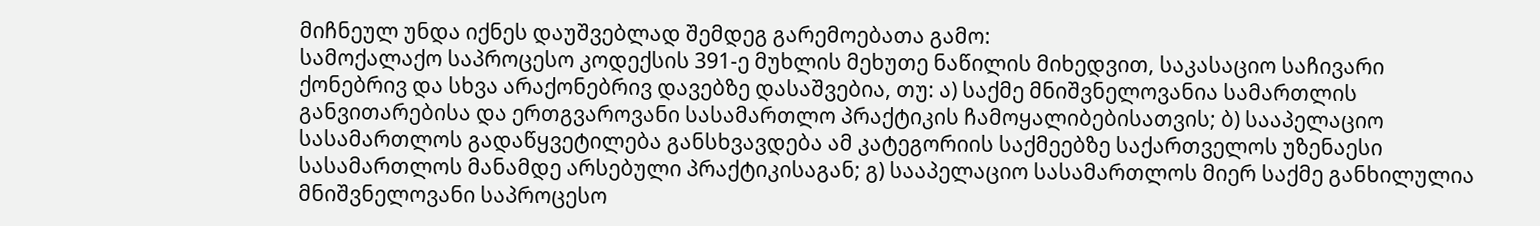მიჩნეულ უნდა იქნეს დაუშვებლად შემდეგ გარემოებათა გამო:
სამოქალაქო საპროცესო კოდექსის 391-ე მუხლის მეხუთე ნაწილის მიხედვით, საკასაციო საჩივარი ქონებრივ და სხვა არაქონებრივ დავებზე დასაშვებია, თუ: ა) საქმე მნიშვნელოვანია სამართლის განვითარებისა და ერთგვაროვანი სასამართლო პრაქტიკის ჩამოყალიბებისათვის; ბ) სააპელაციო სასამართლოს გადაწყვეტილება განსხვავდება ამ კატეგორიის საქმეებზე საქართველოს უზენაესი სასამართლოს მანამდე არსებული პრაქტიკისაგან; გ) სააპელაციო სასამართლოს მიერ საქმე განხილულია მნიშვნელოვანი საპროცესო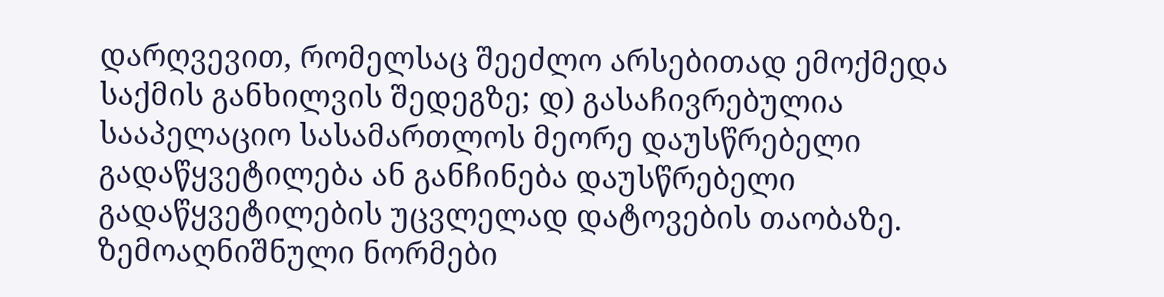დარღვევით, რომელსაც შეეძლო არსებითად ემოქმედა საქმის განხილვის შედეგზე; დ) გასაჩივრებულია სააპელაციო სასამართლოს მეორე დაუსწრებელი გადაწყვეტილება ან განჩინება დაუსწრებელი გადაწყვეტილების უცვლელად დატოვების თაობაზე. ზემოაღნიშნული ნორმები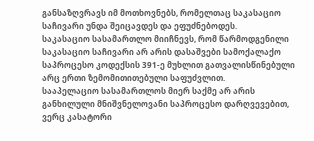განსაზღვრავს იმ მოთხოვნებს, რომელთაც საკასაციო საჩივარი უნდა შეიცავდეს და ეფუძნებოდეს.
საკასაციო სასამართლო მიიჩნევს, რომ წარმოდგენილი საკასაციო საჩივარი არ არის დასაშვები სამოქალაქო საპროცესო კოდექსის 391-ე მუხლით გათვალისწინებული არც ერთი ზემომითითებული საფუძვლით.
სააპელაციო სასამართლოს მიერ საქმე არ არის განხილული მნიშვნელოვანი საპროცესო დარღვევებით, ვერც კასატორი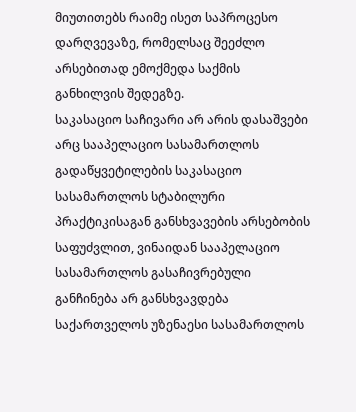მიუთითებს რაიმე ისეთ საპროცესო დარღვევაზე, რომელსაც შეეძლო არსებითად ემოქმედა საქმის განხილვის შედეგზე.
საკასაციო საჩივარი არ არის დასაშვები არც სააპელაციო სასამართლოს გადაწყვეტილების საკასაციო სასამართლოს სტაბილური პრაქტიკისაგან განსხვავების არსებობის საფუძვლით, ვინაიდან სააპელაციო სასამართლოს გასაჩივრებული განჩინება არ განსხვავდება საქართველოს უზენაესი სასამართლოს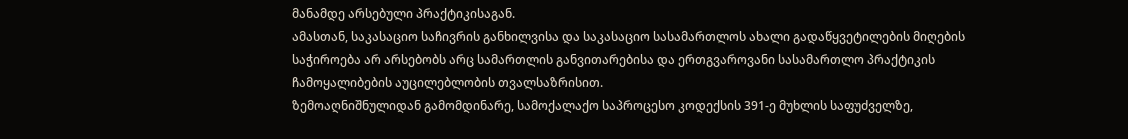მანამდე არსებული პრაქტიკისაგან.
ამასთან, საკასაციო საჩივრის განხილვისა და საკასაციო სასამართლოს ახალი გადაწყვეტილების მიღების საჭიროება არ არსებობს არც სამართლის განვითარებისა და ერთგვაროვანი სასამართლო პრაქტიკის ჩამოყალიბების აუცილებლობის თვალსაზრისით.
ზემოაღნიშნულიდან გამომდინარე, სამოქალაქო საპროცესო კოდექსის 391-ე მუხლის საფუძველზე,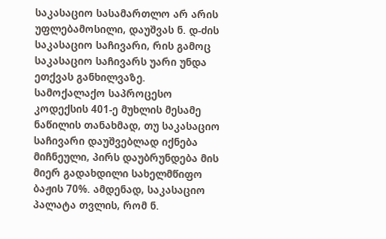საკასაციო სასამართლო არ არის უფლებამოსილი, დაუშვას ნ. დ-ძის საკასაციო საჩივარი, რის გამოც საკასაციო საჩივარს უარი უნდა ეთქვას განხილვაზე.
სამოქალაქო საპროცესო კოდექსის 401-ე მუხლის მესამე ნაწილის თანახმად, თუ საკასაციო საჩივარი დაუშვებლად იქნება მიჩნეული, პირს დაუბრუნდება მის მიერ გადახდილი სახელმწიფო ბაჟის 70%. ამდენად, საკასაციო პალატა თვლის, რომ ნ.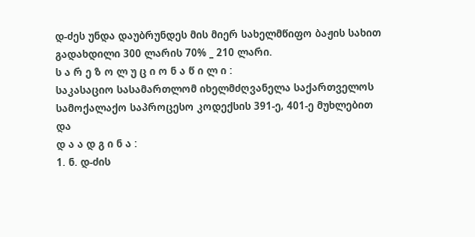დ-ძეს უნდა დაუბრუნდეს მის მიერ სახელმწიფო ბაჟის სახით გადახდილი 300 ლარის 70% _ 210 ლარი.
ს ა რ ე ზ ო ლ უ ც ი ო ნ ა წ ი ლ ი :
საკასაციო სასამართლომ იხელმძღვანელა საქართველოს სამოქალაქო საპროცესო კოდექსის 391-ე, 401-ე მუხლებით და
დ ა ა დ გ ი ნ ა :
1. ნ. დ-ძის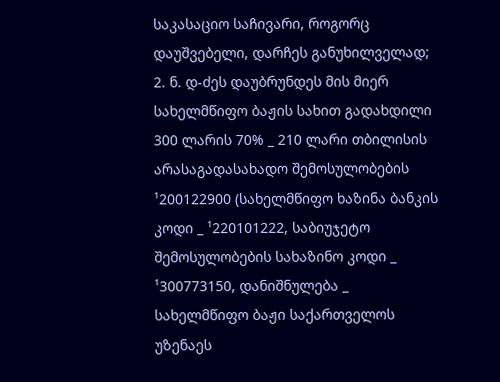საკასაციო საჩივარი, როგორც დაუშვებელი, დარჩეს განუხილველად;
2. ნ. დ-ძეს დაუბრუნდეს მის მიერ სახელმწიფო ბაჟის სახით გადახდილი 300 ლარის 70% _ 210 ლარი თბილისის არასაგადასახადო შემოსულობების ¹200122900 (სახელმწიფო ხაზინა ბანკის კოდი _ ¹220101222, საბიუჯეტო შემოსულობების სახაზინო კოდი _ ¹300773150, დანიშნულება _ სახელმწიფო ბაჟი საქართველოს უზენაეს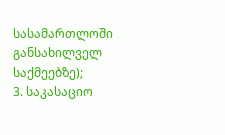სასამართლოში განსახილველ საქმეებზე);
3. საკასაციო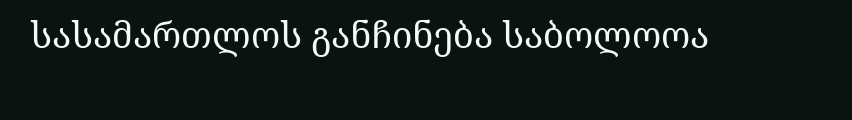სასამართლოს განჩინება საბოლოოა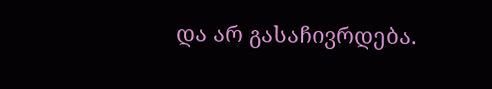და არ გასაჩივრდება.